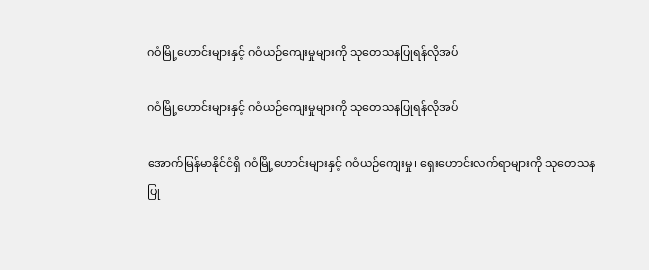ဂဝံမြို့ဟောင်းများနှင့် ဂဝံယဉ်ကျေးမှုများကို သုတေသနပြုရန်လိုအပ်

ဂဝံမြို့ဟောင်းများနှင့် ဂဝံယဉ်ကျေးမှုများကို သုတေသနပြုရန်လိုအပ်

အောက်မြန်မာနိုင်ငံရှိ ဂဝံမြို့ဟောင်းများနှင့် ဂဝံယဉ်ကျေးမှု၊ ရှေးဟောင်းလက်ရာများကို သုတေသန
ပြု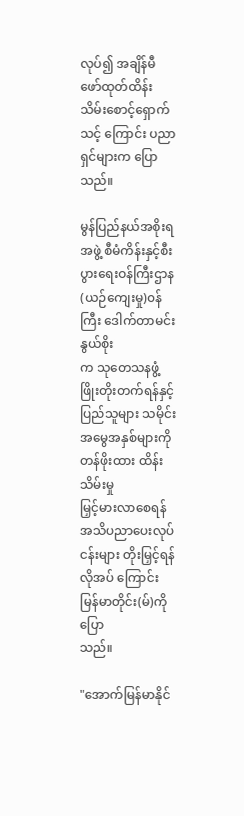လုပ်၍ အချိန်မီ ဖော်ထုတ်ထိန်းသိမ်းစောင့်ရှောက်သင့် ကြောင်း ပညာရှင်များက ပြောသည်။

မွန်ပြည်နယ်အစိုးရအဖွဲ့ စီမံကိန်းနှင့်စီးပွားရေးဝန်ကြီးဌာန(ယဉ်ကျေးမှု)၀န်ကြီး ဒေါက်တာမင်းနွယ်စိုး
က သုတေသနဖွံ့ဖြိုးတိုးတက်ရန်နှင့် ပြည်သူများ သမိုင်းအမွေအနှစ်များကို တန်ဖိုးထား ထိန်းသိမ်းမှု
မြှင့်မားလာစေရန် အသိပညာပေးလုပ်ငန်းများ တိုးမြှင့်ရန်လိုအပ် ကြောင်း မြန်မာတိုင်း(မ်)ကို ပြော
သည်။

"အောက်မြန်မာနိုင်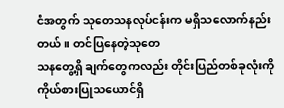ငံအတွက် သုတေသနလုပ်ငန်းက မရှိသလောက်နည်းတယ်။ တင်ပြနေတဲ့သုတေ
သနတွေ့ရှိ ချက်တွေကလည်း တိုင်းပြည်တစ်ခုလုံးကို ကိုယ်စားပြုသယောင်ရှိ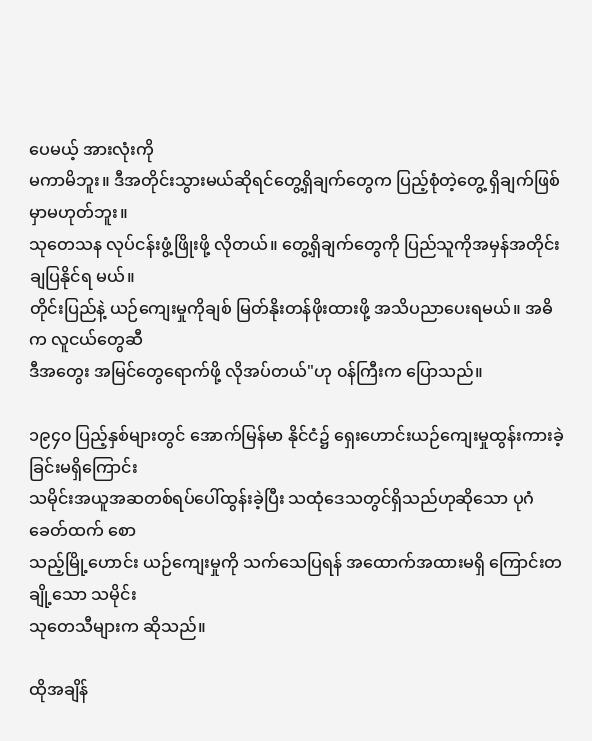ပေမယ့် အားလုံးကို
မကာမိဘူး။ ဒီအတိုင်းသွားမယ်ဆိုရင်တွေ့ရှိချက်တွေက ပြည့်စုံတဲ့တွေ့ ရှိချက်ဖြစ်မှာမဟုတ်ဘူး။
သုတေသန လုပ်ငန်းဖွံ့ဖြိုးဖို့ လိုတယ်။ တွေ့ရှိချက်တွေကို ပြည်သူကိုအမှန်အတိုင်းချပြနိုင်ရ မယ်။
တိုင်းပြည်နဲ့ ယဉ်ကျေးမှုကိုချစ် မြတ်နိုးတန်ဖိုးထားဖို့ အသိပညာပေးရမယ်။ အဓိက လူငယ်တွေဆီ
ဒီအတွေး အမြင်တွေရောက်ဖို့ လိုအပ်တယ်"ဟု ၀န်ကြီးက ပြောသည်။

၁၉၄၀ ပြည့်နှစ်များတွင် အောက်မြန်မာ နိုင်ငံ၌ ရှေးဟောင်းယဉ်ကျေးမှုထွန်းကားခဲ့ခြင်းမရှိကြောင်း
သမိုင်းအယူအဆတစ်ရပ်ပေါ်ထွန်းခဲ့ပြီး သထုံဒေသတွင်ရှိသည်ဟုဆိုသော ပုဂံခေတ်ထက် စော
သည့်မြို့ဟောင်း ယဉ်ကျေးမှုကို သက်သေပြရန် အထောက်အထားမရှိ ကြောင်းတချို့သော သမိုင်း
သုတေသီများက ဆိုသည်။

ထိုအချိန်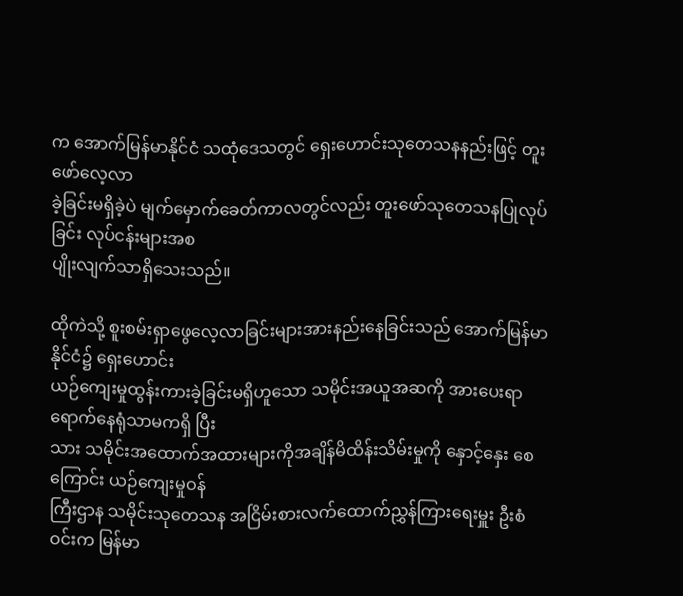က အောက်မြန်မာနိုင်ငံ သထုံဒေသတွင် ရှေးဟောင်းသုတေသနနည်းဖြင့် တူးဖော်လေ့လာ
ခဲ့ခြင်းမရှိခဲ့ပဲ မျက်မှောက်ခေတ်ကာလတွင်လည်း တူးဖော်သုတေသနပြုလုပ်ခြင်း လုပ်ငန်းများအစ
ပျိုးလျက်သာရှိသေးသည်။

ထိုကဲသို့ စူးစမ်းရှာဖွေလေ့လာခြင်းများအားနည်းနေခြင်းသည် အောက်မြန်မာ နိုင်ငံ၌ ရှေးဟောင်း
ယဉ်ကျေးမှုထွန်းကားခဲ့ခြင်းမရှိဟူသော သမိုင်းအယူအဆကို အားပေးရာ ရောက်နေရုံသာမကရှိ ပြီး
သား သမိုင်းအထောက်အထားများကိုအချိန်မိထိန်းသိမ်းမှုကို နှောင့်နှေး စေကြောင်း ယဉ်ကျေးမှုဝန်
ကြီးဌာန သမိုင်းသုတေသန အငြိမ်းစားလက်ထောက်ညွှန်ကြားရေးမှူး ဦးစံဝင်းက မြန်မာ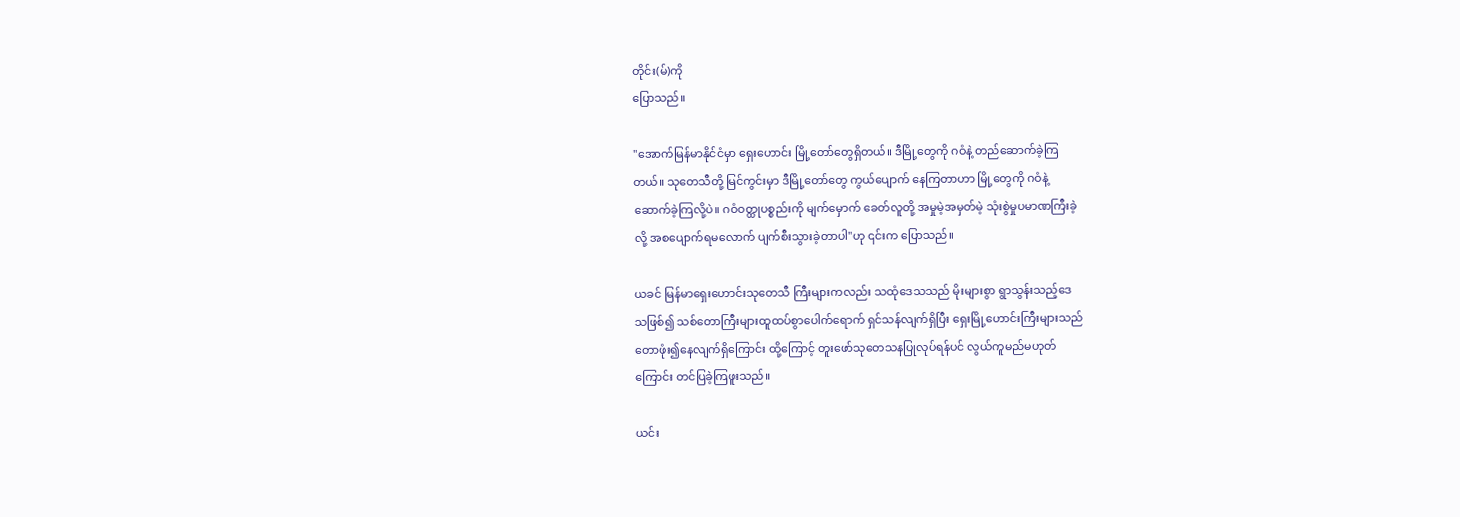တိုင်း(မ်)ကို
ပြောသည်။

"အောက်မြန်မာနိုင်ငံမှာ ရှေးဟောင်း မြို့တော်တွေရှိတယ်။ ဒီမြို့တွေကို ဂဝံနဲ့ တည်ဆောက်ခဲ့ကြ
တယ်။ သုတေသီတို့ မြင်ကွင်းမှာ ဒီမြို့တော်တွေ ကွယ်ပျောက် နေကြတာဟာ မြို့တွေကို ဂဝံနဲ့
ဆောက်ခဲ့ကြလို့ပဲ။ ဂဝံဝတ္ထုပစ္စည်းကို မျက်မှောက် ခေတ်လူတို့ အမှုမဲ့အမှတ်မဲ့ သုံးစွဲမှုပမာဏကြီးခဲ့
လို့ အစပျောက်ရမလောက် ပျက်စီးသွားခဲ့တာပါ"ဟု ၎င်းက ပြောသည်။

ယခင် မြန်မာရှေးဟောင်းသုတေသီ ကြီးများကလည်း သထုံဒေသသည် မိုးများစွာ ရွာသွန်းသည့်ဒေ
သဖြစ်၍ သစ်တောကြီးများထူထပ်စွာပေါက်ရောက် ရှင်သန်လျက်ရှိပြီး ရှေးမြို့ဟောင်းကြီးများသည်
တောဖုံး၍နေလျက်ရှိကြောင်း ထို့ကြောင့် တူးဖော်သုတေသနပြုလုပ်ရန်ပင် လွယ်ကူမည်မဟုတ်
ကြောင်း တင်ပြခဲ့ကြဖူးသည်။

ယင်း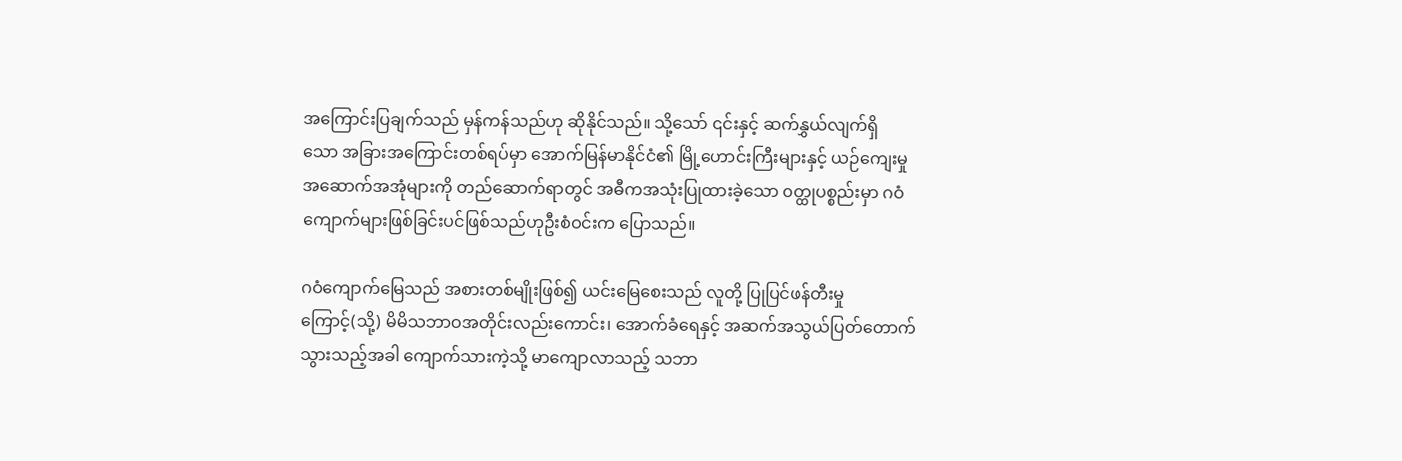အကြောင်းပြချက်သည် မှန်ကန်သည်ဟု ဆိုနိုင်သည်။ သို့သော် ၎င်းနှင့် ဆက်နွှယ်လျက်ရှိ
သော အခြားအကြောင်းတစ်ရပ်မှာ အောက်မြန်မာနိုင်ငံ၏ မြို့ဟောင်းကြီးများနှင့် ယဉ်ကျေးမှု
အဆောက်အအုံများကို တည်ဆောက်ရာတွင် အဓီကအသုံးပြုထားခဲ့သော ၀တ္ထုပစ္စည်းမှာ ဂဝံ
ကျောက်များဖြစ်ခြင်းပင်ဖြစ်သည်ဟုဦးစံဝင်းက ပြောသည်။

ဂဝံကျောက်မြေသည် အစားတစ်မျိုးဖြစ်၍ ယင်းမြေစေးသည် လူတို့ ပြုပြင်ဖန်တီးမှု
ကြောင့်(သို့) မိမိသဘာဝအတိုင်းလည်းကောင်း၊ အောက်ခံရေနှင့် အဆက်အသွယ်ပြတ်တောက်
သွားသည့်အခါ ကျောက်သားကဲ့သို့ မာကျောလာသည့် သဘာ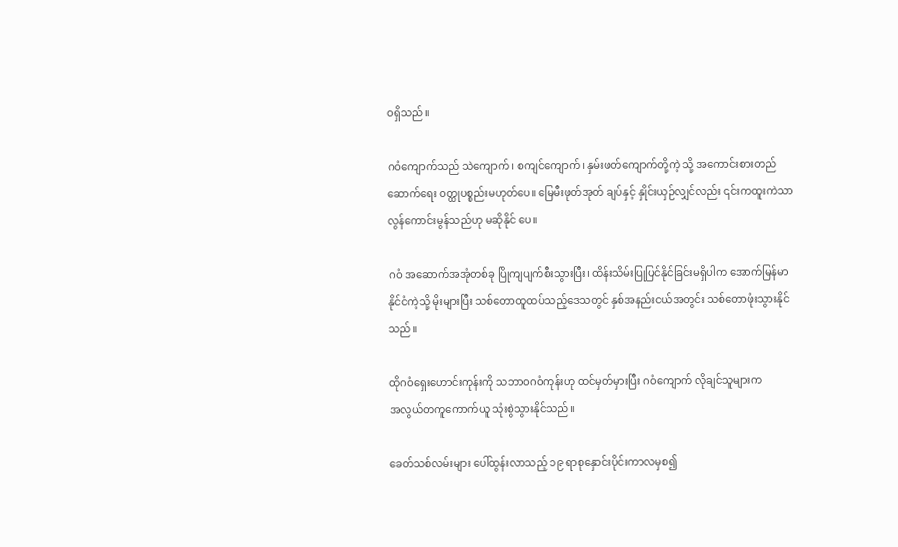ဝရှိသည်။

ဂဝံကျောက်သည် သဲကျောက်၊ စကျင်ကျောက်၊ နှမ်းဖတ်ကျောက်တို့ကဲ့ သို့ အကောင်းစားတည်
ဆောက်ရေး ၀တ္ထုပစ္စည်းမဟုတ်ပေ။ မြေမီးဖုတ်အုတ် ချပ်နှင့် နှိုင်းယှဉ်လျှင်လည်း ၎င်းကထူးကဲသာ
လွန်ကောင်းမွန်သည်ဟု မဆိုနိုင် ပေ။

ဂဝံ အဆောက်အအုံတစ်ခု ပြိုကျပျက်စီးသွားပြီး၊ ထိန်းသိမ်းပြုပြင်နိုင်ခြင်းမရှိပါက အောက်မြန်မာ
နိုင်ငံကဲ့သို့ မိုးများပြီး သစ်တောထူထပ်သည့်ဒေသတွင် နှစ်အနည်းငယ်အတွင်း သစ်တောဖုံးသွားနိုင်
သည်။

ထိုဂဝံရှေးဟောင်းကုန်းကို သဘာဝဂဝံကုန်းဟု ထင်မှတ်မှားပြီး ဂဝံကျောက် လိုချင်သူများက
အလွယ်တကူကောက်ယူ သုံးစွဲသွားနိုင်သည်။

ခေတ်သစ်လမ်းများ ပေါ်ထွန်းလာသည့် ၁၉ ရာစုနှောင်းပိုင်းကာလမှစ၍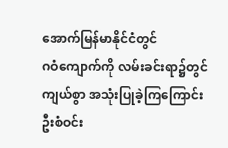အောက်မြန်မာနိုင်ငံတွင်
ဂဝံကျောက်ကို လမ်းခင်းရာ၌တွင်ကျယ်စွာ အသုံးပြုခဲ့ကြကြောင်း ဦးစံဝင်း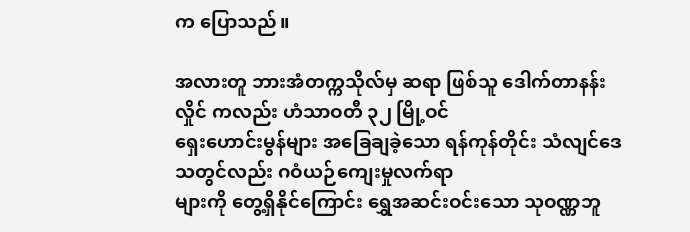က ပြောသည်။

အလားတူ ဘားအံတက္ကသိုလ်မှ ဆရာ ဖြစ်သူ ဒေါက်တာနန်းလှိုင် ကလည်း ဟံသာဝတီ ၃၂ မြို့ဝင်
ရှေးဟောင်းမွန်များ အခြေချခဲ့သော ရန်ကုန်တိုင်း သံလျင်ဒေသတွင်လည်း ဂဝံယဉ်ကျေးမှုလက်ရာ
များကို တွေ့ရှိနိုင်ကြောင်း ရွှေအဆင်းဝင်းသော သုဝဏ္ဏဘူ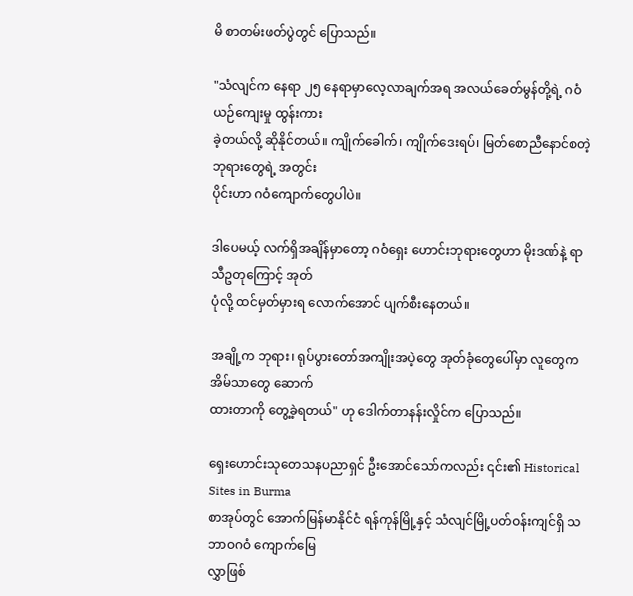မိ စာတမ်းဖတ်ပွဲတွင် ပြောသည်။

"သံလျင်က နေရာ ၂၅ နေရာမှာလေ့လာချက်အရ အလယ်ခေတ်မွန်တို့ရဲ့ ဂဝံယဉ်ကျေးမှု ထွန်းကား
ခဲ့တယ်လို့ ဆိုနိုင်တယ်။ ကျိုက်ခေါက်၊ ကျိုက်ဒေးရပ်၊ မြတ်စောညီနောင်စတဲ့ဘုရားတွေရဲ့ အတွင်း
ပိုင်းဟာ ဂဝံကျောက်တွေပါပဲ။

ဒါပေမယ့် လက်ရှိအချိန်မှာတော့ ဂဝံရှေး ဟောင်းဘုရားတွေဟာ မိုးဒဏ်နဲ့ ရာသီဥတုကြောင့် အုတ်
ပုံလို့ ထင်မှတ်မှားရ လောက်အောင် ပျက်စီးနေတယ်။

အချို့က ဘုရား၊ ရုပ်ပွားတော်အကျိုးအပဲ့တွေ အုတ်ခုံတွေပေါ်မှာ လူတွေက အိမ်သာတွေ ဆောက်
ထားတာကို တွေ့ခဲ့ရတယ်" ဟု ဒေါက်တာနန်းလှိုင်က ပြောသည်။

ရှေးဟောင်းသုတေသနပညာရှင် ဦးအောင်သော်ကလည်း ၎င်း၏ Historical Sites in Burma
စာအုပ်တွင် အောက်မြန်မာနိုင်ငံ ရန်ကုန်မြို့နှင့် သံလျင်မြို့ပတ်ဝန်းကျင်ရှိ သဘာဝဂဝံ ကျောက်မြေ
လွှာဖြစ်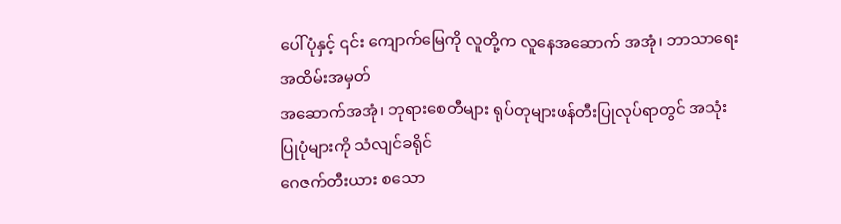ပေါ်ပုံနှင့် ၎င်း ကျောက်မြေကို လူတို့က လူနေအဆောက် အအုံ၊ ဘာသာရေးအထိမ်းအမှတ်
အဆောက်အအုံ၊ ဘုရားစေတီများ ရုပ်တုများဖန်တီးပြုလုပ်ရာတွင် အသုံးပြုပုံများကို သံလျင်ခရိုင်
ဂေဇက်တီးယား စသော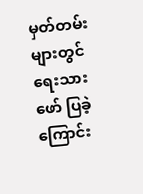မှတ်တမ်းများတွင်ရေးသားဖော် ပြခဲ့ကြောင်း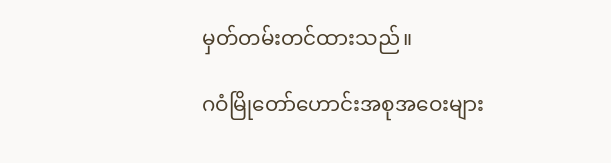မှတ်တမ်းတင်ထားသည်။

ဂဝံမြိုတော်ဟောင်းအစုအဝေးများ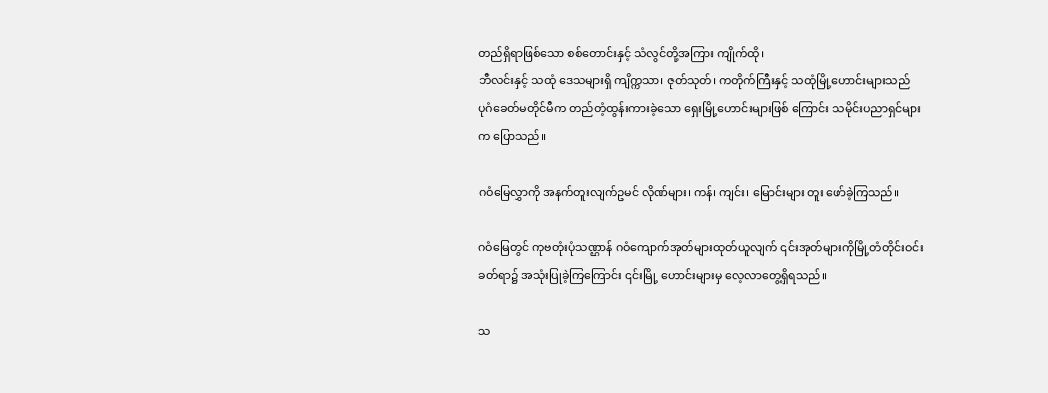တည်ရှိရာဖြစ်သော စစ်တောင်းနှင့် သံလွင်တို့အကြား ကျိုက်ထို၊
ဘီလင်းနှင့် သထုံ ဒေသများရှိ ကျိက္ကသာ၊ ဇုတ်သုတ်၊ ကတိုက်ကြီးနှင့် သထုံမြို့ဟောင်းများသည်
ပုဂံခေတ်မတိုင်မီက တည်တံ့ထွန်းကားခဲ့သော ရှေးမြို့ဟောင်းများဖြစ် ကြောင်း သမိုင်းပညာရှင်များ
က ပြောသည်။

ဂဝံမြေလွှာကို အနက်တူးလျက်ဥမင် လိုဏ်များ၊ ကန်၊ ကျင်း၊ မြောင်းများ တူး ဖော်ခဲ့ကြသည်။

ဂဝံမြေတွင် ကုဗတုံးပုံသဏ္ဌာန် ဂဝံကျောက်အုတ်များထုတ်ယူလျက် ၎င်းအုတ်များကိုမြို့တံတိုင်းဝင်း
ခတ်ရာ၌ အသုံးပြုခဲ့ကြကြောင်း ၎င်းမြို့ ဟောင်းများမှ လေ့လာတွေ့ရှိရသည်။

သ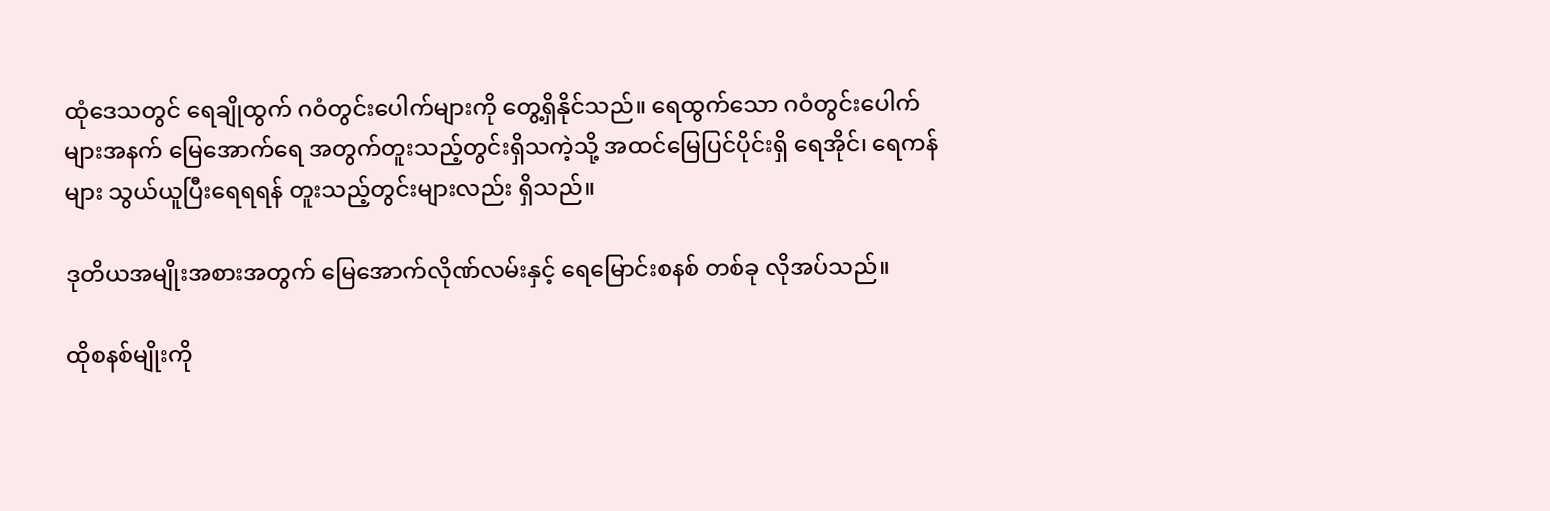ထုံဒေသတွင် ရေချိုထွက် ဂဝံတွင်းပေါက်များကို တွေ့ရှိနိုင်သည်။ ရေထွက်သော ဂဝံတွင်းပေါက်
များအနက် မြေအောက်ရေ အတွက်တူးသည့်တွင်းရှိသကဲ့သို့ အထင်မြေပြင်ပိုင်းရှိ ရေအိုင်၊ ရေကန်
များ သွယ်ယူပြီးရေရရန် တူးသည့်တွင်းများလည်း ရှိသည်။

ဒုတိယအမျိုးအစားအတွက် မြေအောက်လိုဏ်လမ်းနှင့် ရေမြောင်းစနစ် တစ်ခု လိုအပ်သည်။

ထိုစနစ်မျိုးကို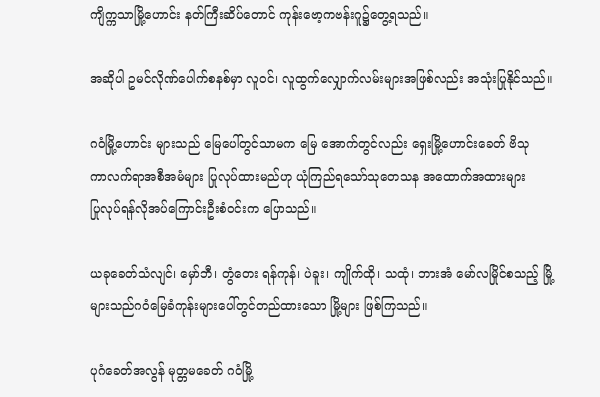ကျိက္ကသာမြို့ဟောင်း နတ်ကြီးဆိပ်တောင် ကုန်းဗော့ကဗန်းဂူ၌တွေ့ရသည်။

အဆိုပါ ဥမင်လိုဏ်ပေါက်စနစ်မှာ လူဝင်၊ လူထွက်လျှောက်လမ်းများအဖြစ်လည်း အသုံးပြုနိုင်သည်။

ဂဝံမြို့ဟောင်း များသည် မြေပေါ်တွင်သာမက မြေ အောက်တွင်လည်း ရှေးမြို့ဟောင်းခေတ် ဗိသု
ကာလက်ရာအစီအမံများ ပြုလုပ်ထားမည်ဟု ယုံကြည်ရသော်သုတေသန အထောက်အထားများ
ပြုလုပ်ရန်လိုအပ်ကြောင်းဦးစံဝင်းက ပြောသည်။

ယခုခေတ်သံလျင်၊ မှော်ဘီ၊ တွံတေး ရန်ကုန်၊ ပဲခူး၊ ကျိုက်ထို၊ သထုံ၊ ဘားအံ မော်လမြိုင်စသည့် မြို့
များသည်ဂဝံမြေခံကုန်းများပေါ်တွင်တည်ထားသော မြို့များ ဖြစ်ကြသည်။

ပုဂံခေတ်အလွန် မုတ္တမခေတ် ဂဝံမြို့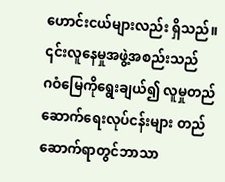ဟောင်းငယ်များလည်း ရှိသည်။ ၎င်းလူနေမှုအဖွဲ့အစည်းသည်
ဂဝံမြေကိုရွေးချယ်၍ လူမှုတည်ဆောက်ရေးလုပ်ငန်းများ တည်ဆောက်ရာတွင်ဘာသာ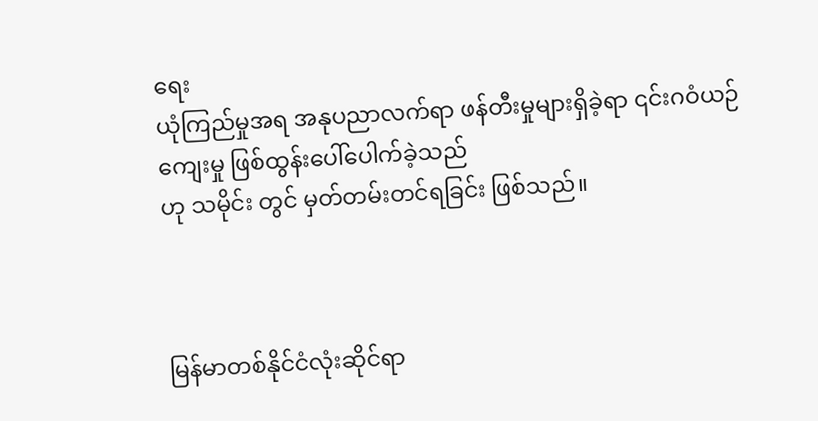ရေး
ယုံကြည်မှုအရ အနုပညာလက်ရာ ဖန်တီးမှုများရှိခဲ့ရာ ၎င်းဂဝံယဉ်ကျေးမှု ဖြစ်ထွန်းပေါ်ပေါက်ခဲ့သည်
ဟု သမိုင်း တွင် မှတ်တမ်းတင်ရခြင်း ဖြစ်သည်။



မြန်မာတစ်နိုင်ငံလုံးဆိုင်ရာ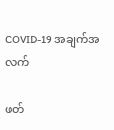COVID-19 အချက်အလက်

ဖတ်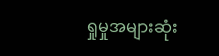ရှုမှုအများဆုံး